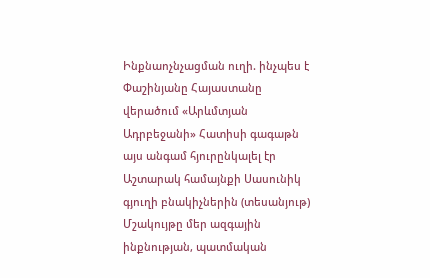Ինքնաոչնչացման ուղի. ինչպես է Փաշինյանը Հայաստանը վերածում «Արևմտյան Ադրբեջանի» Հատիսի գագաթն այս անգամ հյուրընկալել էր Աշտարակ համայնքի Սասունիկ գյուղի բնակիչներին (տեսանյութ) Մշակույթը մեր ազգային ինքնության, պատմական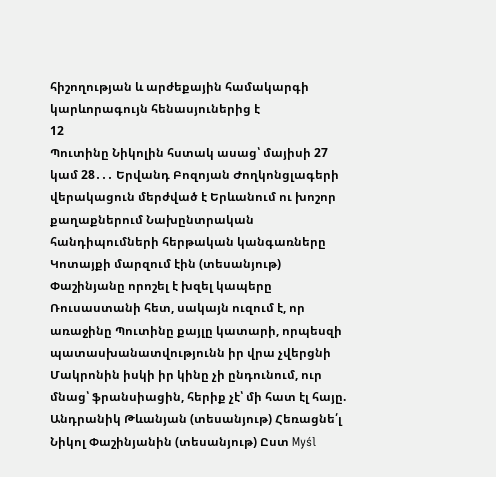հիշողության և արժեքային համակարգի կարևորագույն հենասյուներից է
12
Պուտինը Նիկոլին հստակ ասաց՝ մայիսի 27 կամ 28․․․ Երվանդ Բոզոյան Ժողկոնցլագերի վերակացուն մերժված է Երևանում ու խոշոր քաղաքներում Նախընտրական հանդիպումների հերթական կանգառները Կոտայքի մարզում էին (տեսանյութ) Փաշինյանը որոշել է խզել կապերը Ռուսաստանի հետ, սակայն ուզում է, որ առաջինը Պուտինը քայլը կատարի, որպեսզի պատասխանատվությունն իր վրա չվերցնի Մակրոնին իսկի իր կինը չի ընդունում, ուր մնաց՝ ֆրանսիացին, հերիք չէ՝ մի հատ էլ հայը. Անդրանիկ Թևանյան (տեսանյութ) Հեռացնե՛լ Նիկոլ Փաշինյանին (տեսանյութ) Ըստ Myśl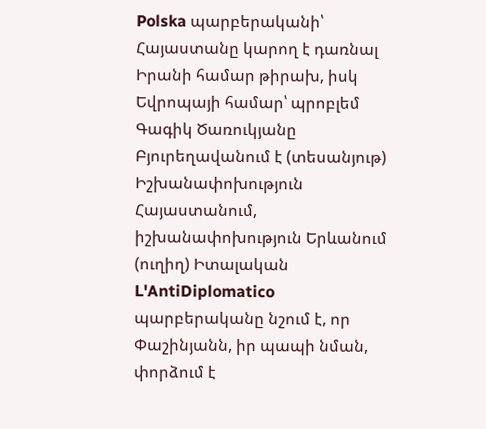Polska պարբերականի՝ Հայաստանը կարող է դառնալ Իրանի համար թիրախ, իսկ Եվրոպայի համար՝ պրոբլեմ Գագիկ Ծառուկյանը Բյուրեղավանում է (տեսանյութ) Իշխանափոխություն Հայաստանում, իշխանափոխություն Երևանում (ուղիղ) Իտալական L'AntiDiplomatico պարբերականը նշում է, որ Փաշինյանն, իր պապի նման, փորձում է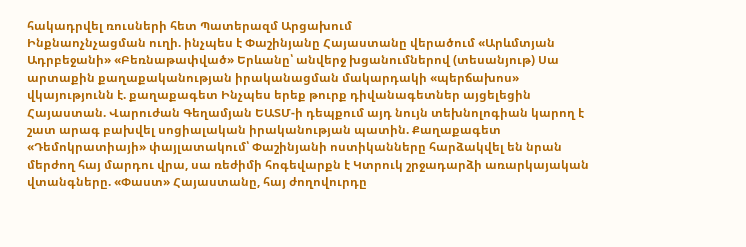հակադրվել ռուսների հետ Պատերազմ Արցախում
Ինքնաոչնչացման ուղի. ինչպես է Փաշինյանը Հայաստանը վերածում «Արևմտյան Ադրբեջանի» «Բեռնաթափված» Երևանը՝ անվերջ խցանումներով (տեսանյութ) Սա արտաքին քաղաքականության իրականացման մակարդակի «պերճախոս» վկայությունն է. քաղաքագետ Ինչպես երեք թուրք դիվանագետներ այցելեցին Հայաստան. Վարուժան Գեղամյան ԵԱՏՄ-ի դեպքում այդ նույն տեխնոլոգիան կարող է շատ արագ բախվել սոցիալական իրականության պատին. Քաղաքագետ «Դեմոկրատիայի» փայլատակում՝ Փաշինյանի ոստիկանները հարձակվել են նրան մերժող հայ մարդու վրա, սա ռեժիմի հոգեվարքն է Կտրուկ շրջադարձի առարկայական վտանգները. «Փաստ» Հայաստանը, հայ ժողովուրդը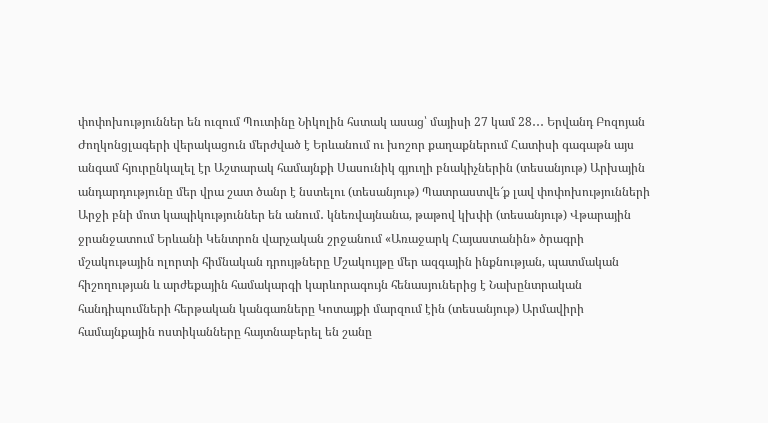փոփոխություններ են ուզում Պուտինը Նիկոլին հստակ ասաց՝ մայիսի 27 կամ 28․․․ Երվանդ Բոզոյան Ժողկոնցլագերի վերակացուն մերժված է Երևանում ու խոշոր քաղաքներում Հատիսի գագաթն այս անգամ հյուրընկալել էր Աշտարակ համայնքի Սասունիկ գյուղի բնակիչներին (տեսանյութ) Արխային անդարդությունը մեր վրա շատ ծանր է նստելու (տեսանյութ) Պատրաստվե՜ք լավ փոփոխությունների Արջի բնի մոտ կապիկություններ են անում․ կնեռվայնանա, թաթով կխփի (տեսանյութ) Վթարային ջրանջատում Երևանի Կենտրոն վարչական շրջանում «Առաջարկ Հայաստանին» ծրագրի մշակութային ոլորտի հիմնական դրույթները Մշակույթը մեր ազգային ինքնության, պատմական հիշողության և արժեքային համակարգի կարևորագույն հենասյուներից է Նախընտրական հանդիպումների հերթական կանգառները Կոտայքի մարզում էին (տեսանյութ) Արմավիրի համայնքային ոստիկանները հայտնաբերել են շանը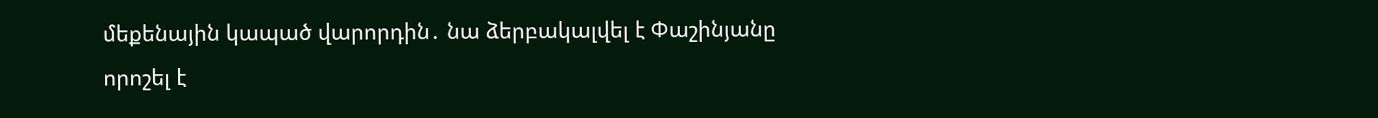մեքենային կապած վարորդին․ նա ձերբակալվել է Փաշինյանը որոշել է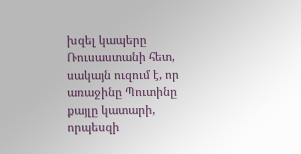խզել կապերը Ռուսաստանի հետ, սակայն ուզում է, որ առաջինը Պուտինը քայլը կատարի, որպեսզի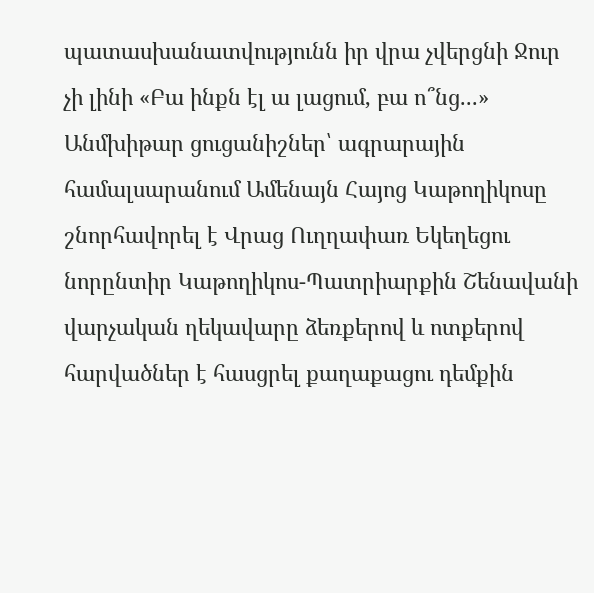պատասխանատվությունն իր վրա չվերցնի Ջուր չի լինի «Բա ինքն էլ ա լացում, բա ո՞նց...» Անմխիթար ցուցանիշներ՝ ագրարային համալսարանում Ամենայն Հայոց Կաթողիկոսը շնորհավորել է Վրաց Ուղղափառ Եկեղեցու նորընտիր Կաթողիկոս-Պատրիարքին Շենավանի վարչական ղեկավարը ձեռքերով և ոտքերով հարվածներ է հասցրել քաղաքացու դեմքին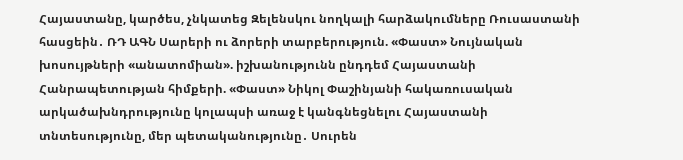Հայաստանը, կարծես, չնկատեց Զելենսկու նողկալի հարձակումները Ռուսաստանի հասցեին․ ՌԴ ԱԳՆ Սարերի ու ձորերի տարբերություն. «Փաստ» Նույնական խոսույթների «անատոմիան». իշխանությունն ընդդեմ Հայաստանի Հանրապետության հիմքերի. «Փաստ» Նիկոլ Փաշինյանի հակառուսական արկածախնդրությունը կոլապսի առաջ է կանգնեցնելու Հայաստանի տնտեսությունը, մեր պետականությունը․ Սուրեն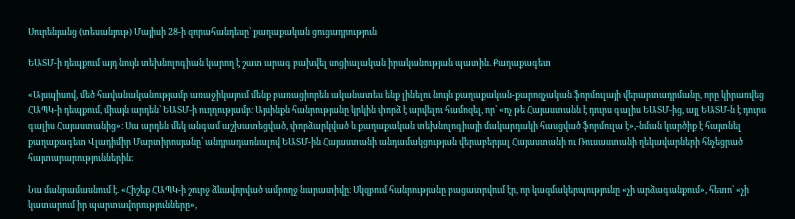Սուրենյանց (տեսանյութ) Մայիսի 28-ի զորահանդեսը՝ քաղաքական ցուցադրություն

ԵԱՏՄ-ի դեպքում այդ նույն տեխնոլոգիան կարող է շատ արագ բախվել սոցիալական իրականության պատին. Քաղաքագետ

«Այսպիսով, մեծ հավանականությամբ առաջիկայում մենք բառացիորեն ականատես ենք լինելու նույն քաղաքական-քարոզչական ֆորմուլայի վերարտադրմանը, որը կիրառվեց ՀԱՊԿ-ի դեպքում, միայն արդեն՝ ԵԱՏՄ-ի ուղղությամբ։ Այսինքն հանրությանը կրկին փորձ է արվելու համոզել, որ՝ «ոչ թե Հայաստանն է դուրս գալիս ԵԱՏՄ-ից, այլ ԵԱՏՄ-ն է դուրս գալիս Հայաստանից»։ Սա արդեն մեկ անգամ աշխատեցված, փորձարկված և քաղաքական տեխնոլոգիայի մակարդակի հասցված ֆորմուլա է»,-նման կարծիք է հայտնել քաղաքագետ Վլադիմիր Մարտիրոսյանը՝ անդրադառնալով ԵԱՏՄ-ին Հայաստանի անդամակցության վերաբերյալ Հայաստանի ու Ռուսաստանի ղեկավարների հնչեցրած հայտարարություններին։

Նա մանրամասնում է. «Հիշեք ՀԱՊԿ-ի շուրջ ձևավորված ամբողջ նարատիվը։ Սկզբում հանրությանը բացատրվում էր, որ կազմակերպությունը «չի արձագանքում», հետո՝ «չի կատարում իր պարտավորությունները»,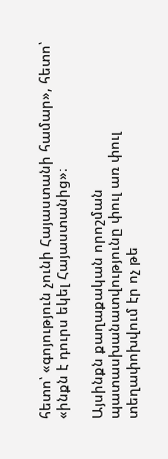հետո՝ «գոյություն չունի Հայաստանի համար», հետո՝ «ինքն է դուրս եկել Հայաստանից»։

Այսինքն քաղաքական որոշման պատասխանատվությունը փուլ առ փուլ տեղափոխվում էր ոչ թե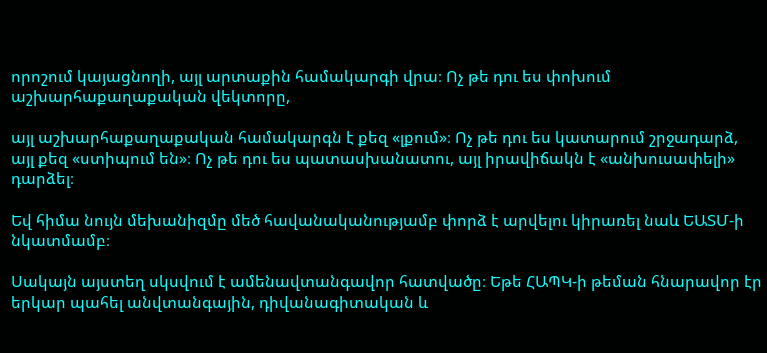որոշում կայացնողի, այլ արտաքին համակարգի վրա։ Ոչ թե դու ես փոխում աշխարհաքաղաքական վեկտորը,

այլ աշխարհաքաղաքական համակարգն է քեզ «լքում»։ Ոչ թե դու ես կատարում շրջադարձ, այլ քեզ «ստիպում են»։ Ոչ թե դու ես պատասխանատու, այլ իրավիճակն է «անխուսափելի» դարձել։

Եվ հիմա նույն մեխանիզմը մեծ հավանականությամբ փորձ է արվելու կիրառել նաև ԵԱՏՄ-ի նկատմամբ։

Սակայն այստեղ սկսվում է ամենավտանգավոր հատվածը։ Եթե ՀԱՊԿ-ի թեման հնարավոր էր երկար պահել անվտանգային, դիվանագիտական և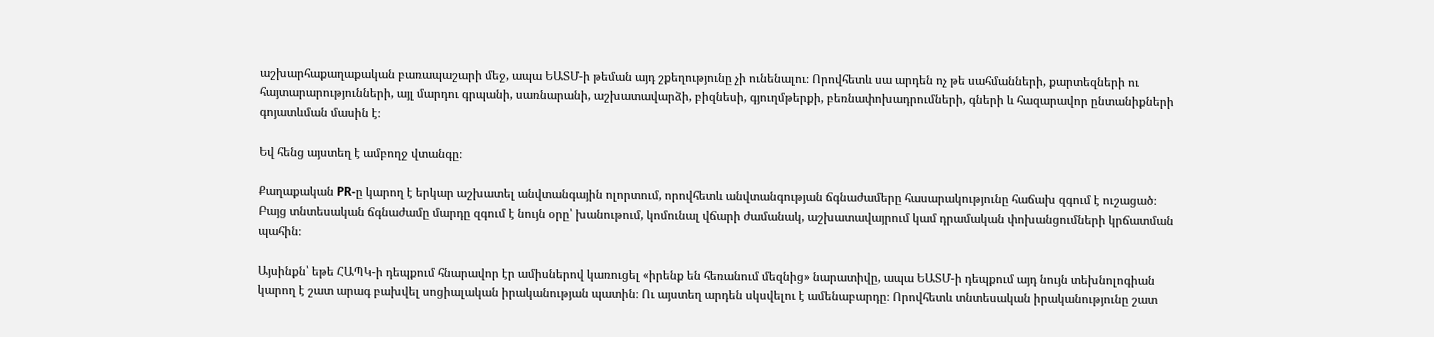աշխարհաքաղաքական բառապաշարի մեջ, ապա ԵԱՏՄ-ի թեման այդ շքեղությունը չի ունենալու։ Որովհետև սա արդեն ոչ թե սահմանների, քարտեզների ու հայտարարությունների, այլ մարդու գրպանի, սառնարանի, աշխատավարձի, բիզնեսի, գյուղմթերքի, բեռնափոխադրումների, գների և հազարավոր ընտանիքների գոյատևման մասին է։

Եվ հենց այստեղ է ամբողջ վտանգը։

Քաղաքական PR-ը կարող է երկար աշխատել անվտանգային ոլորտում, որովհետև անվտանգության ճգնաժամերը հասարակությունը հաճախ զգում է ուշացած։ Բայց տնտեսական ճգնաժամը մարդը զգում է նույն օրը՝ խանութում, կոմունալ վճարի ժամանակ, աշխատավայրում կամ դրամական փոխանցումների կրճատման պահին։

Այսինքն՝ եթե ՀԱՊԿ-ի դեպքում հնարավոր էր ամիսներով կառուցել «իրենք են հեռանում մեզնից» նարատիվը, ապա ԵԱՏՄ-ի դեպքում այդ նույն տեխնոլոգիան կարող է շատ արագ բախվել սոցիալական իրականության պատին։ Ու այստեղ արդեն սկսվելու է ամենաբարդը։ Որովհետև տնտեսական իրականությունը շատ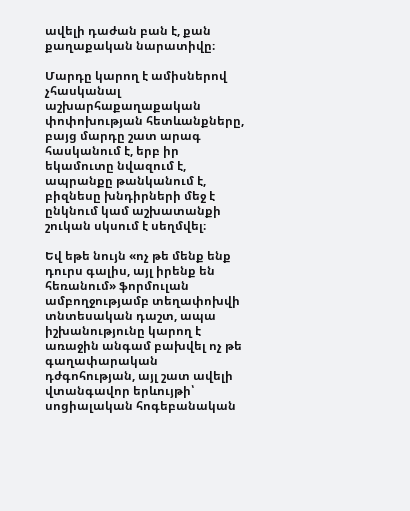ավելի դաժան բան է, քան քաղաքական նարատիվը։

Մարդը կարող է ամիսներով չհասկանալ աշխարհաքաղաքական փոփոխության հետևանքները, բայց մարդը շատ արագ հասկանում է, երբ իր եկամուտը նվազում է, ապրանքը թանկանում է, բիզնեսը խնդիրների մեջ է ընկնում կամ աշխատանքի շուկան սկսում է սեղմվել։

Եվ եթե նույն «ոչ թե մենք ենք դուրս գալիս, այլ իրենք են հեռանում» ֆորմուլան ամբողջությամբ տեղափոխվի տնտեսական դաշտ, ապա իշխանությունը կարող է առաջին անգամ բախվել ոչ թե գաղափարական դժգոհության, այլ շատ ավելի վտանգավոր երևույթի՝ սոցիալական հոգեբանական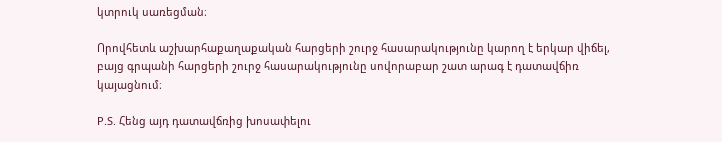կտրուկ սառեցման։

Որովհետև աշխարհաքաղաքական հարցերի շուրջ հասարակությունը կարող է երկար վիճել, բայց գրպանի հարցերի շուրջ հասարակությունը սովորաբար շատ արագ է դատավճիռ կայացնում։

P.S. Հենց այդ դատավճռից խոսափելու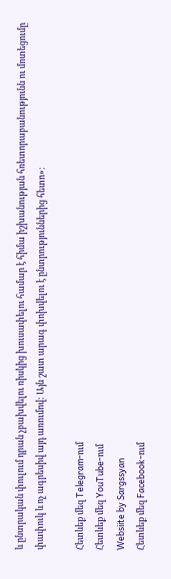և ընտրական փուլում դրան չբախվելու ռիսկից խուսափելու համար է հիմա իշխանության հռետորաբանությունն ու մոտեցումը փափուկ և ոչ ագրեսիվ այդ առումով: Այն շատ արագ փոխվելու է ընտրություններից հետո»։

Հետևեք մեզ Telegram-ում
Հետևեք մեզ YouTube-ում
Websiite by Sargssyan
Հետևեք մեզ Facebook-ում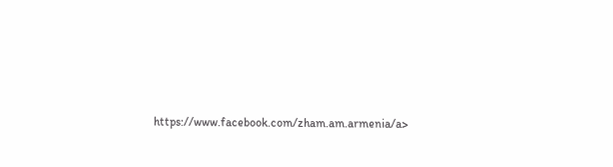https://www.facebook.com/zham.am.armenia/a>